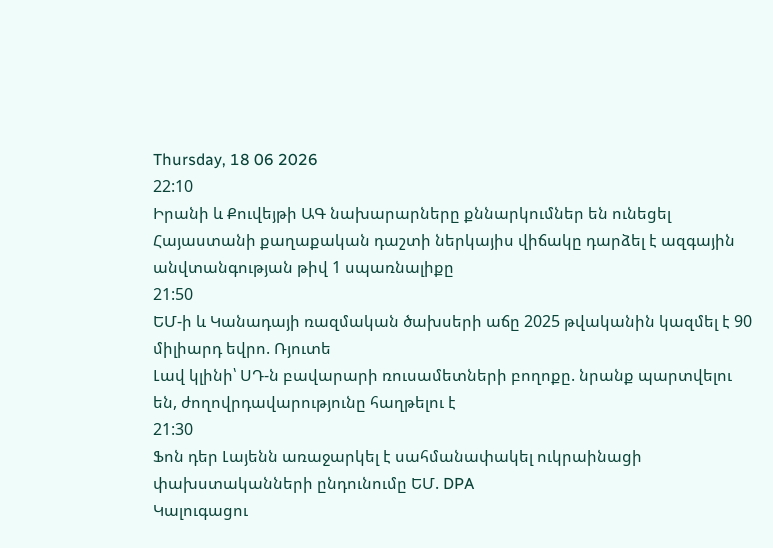Thursday, 18 06 2026
22:10
Իրանի և Քուվեյթի ԱԳ նախարարները քննարկումներ են ունեցել
Հայաստանի քաղաքական դաշտի ներկայիս վիճակը դարձել է ազգային անվտանգության թիվ 1 սպառնալիքը
21:50
ԵՄ-ի և Կանադայի ռազմական ծախսերի աճը 2025 թվականին կազմել է 90 միլիարդ եվրո. Ռյուտե
Լավ կլինի՝ ՍԴ-ն բավարարի ռուսամետների բողոքը. նրանք պարտվելու են, ժողովրդավարությունը հաղթելու է
21:30
Ֆոն դեր Լայենն առաջարկել է սահմանափակել ուկրաինացի փախստականների ընդունումը ԵՄ. DPA
Կալուգացու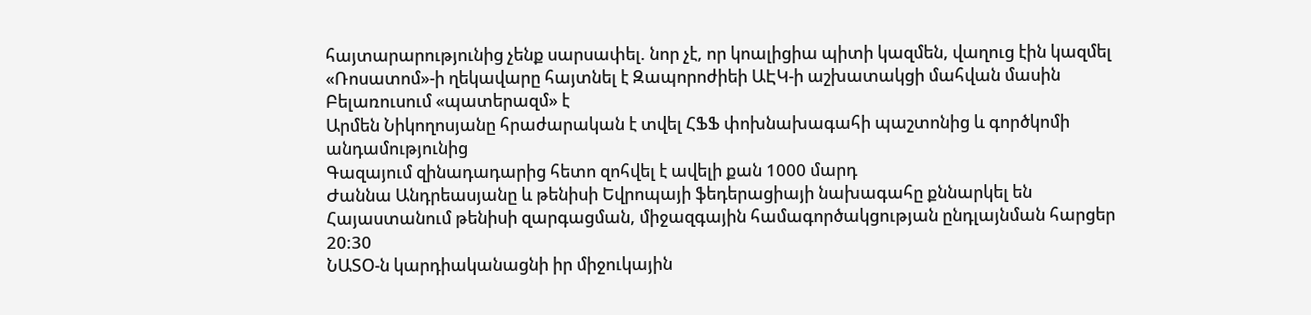հայտարարությունից չենք սարսափել. նոր չէ, որ կոալիցիա պիտի կազմեն, վաղուց էին կազմել
«Ռոսատոմ»-ի ղեկավարը հայտնել է Զապորոժիեի ԱԷԿ-ի աշխատակցի մահվան մասին
Բելառուսում «պատերազմ» է
Արմեն Նիկողոսյանը հրաժարական է տվել ՀՖՖ փոխնախագահի պաշտոնից և գործկոմի անդամությունից
Գազայում զինադադարից հետո զոհվել է ավելի քան 1000 մարդ
Ժաննա Անդրեասյանը և թենիսի Եվրոպայի ֆեդերացիայի նախագահը քննարկել են Հայաստանում թենիսի զարգացման, միջազգային համագործակցության ընդլայնման հարցեր
20:30
ՆԱՏՕ-ն կարդիականացնի իր միջուկային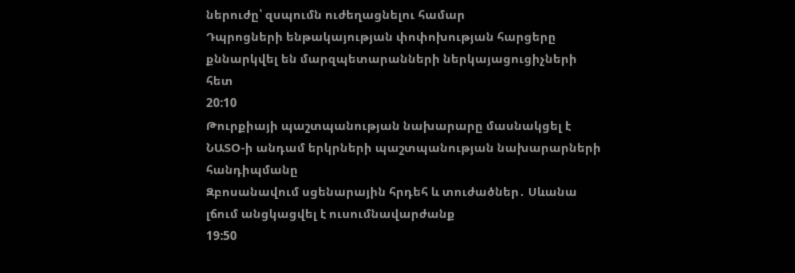ներուժը՝ զսպումն ուժեղացնելու համար
Դպրոցների ենթակայության փոփոխության հարցերը քննարկվել են մարզպետարանների ներկայացուցիչների հետ
20:10
Թուրքիայի պաշտպանության նախարարը մասնակցել է ՆԱՏՕ-ի անդամ երկրների պաշտպանության նախարարների հանդիպմանը
Զբոսանավում սցենարային հրդեհ և տուժածներ․ Սևանա լճում անցկացվել է ուսումնավարժանք
19:50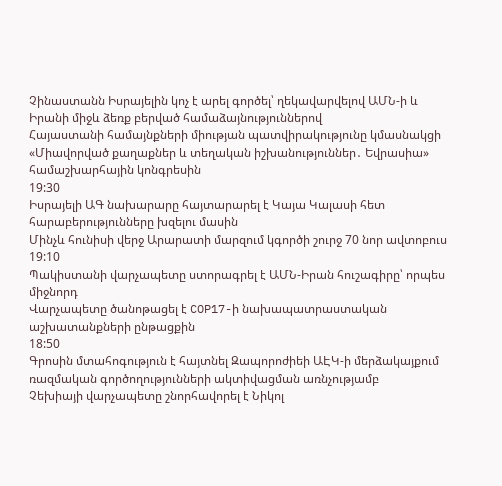Չինաստանն Իսրայելին կոչ է արել գործել՝ ղեկավարվելով ԱՄՆ-ի և Իրանի միջև ձեռք բերված համաձայնություններով
Հայաստանի համայնքների միության պատվիրակությունը կմասնակցի «Միավորված քաղաքներ և տեղական իշխանություններ․ Եվրասիա» համաշխարհային կոնգրեսին
19:30
Իսրայելի ԱԳ նախարարը հայտարարել է Կայա Կալասի հետ հարաբերությունները խզելու մասին
Մինչև հունիսի վերջ Արարատի մարզում կգործի շուրջ 70 նոր ավտոբուս
19:10
Պակիստանի վարչապետը ստորագրել է ԱՄՆ-Իրան հուշագիրը՝ որպես միջնորդ
Վարչապետը ծանոթացել է COP17-ի նախապատրաստական աշխատանքների ընթացքին
18:50
Գրոսին մտահոգություն է հայտնել Զապորոժիեի ԱԷԿ-ի մերձակայքում ռազմական գործողությունների ակտիվացման առնչությամբ
Չեխիայի վարչապետը շնորհավորել է Նիկոլ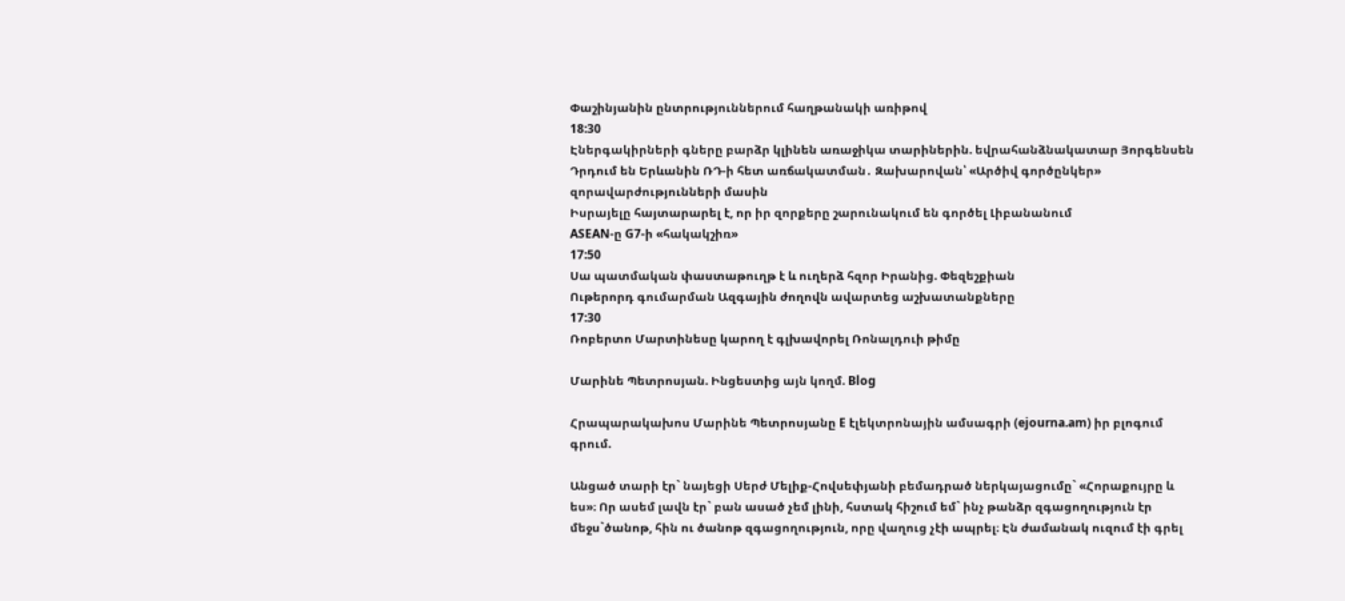Փաշինյանին ընտրություններում հաղթանակի առիթով
18:30
Էներգակիրների գները բարձր կլինեն առաջիկա տարիներին. եվրահանձնակատար Յորգենսեն
Դրդում են Երևանին ՌԴ-ի հետ առճակատման․ Զախարովան՝ «Արծիվ գործընկեր» զորավարժությունների մասին
Իսրայելը հայտարարել է, որ իր զորքերը շարունակում են գործել Լիբանանում
ASEAN-ը G7-ի «հակակշիռ»
17:50
Սա պատմական փաստաթուղթ է և ուղերձ հզոր Իրանից. Փեզեշքիան
Ութերորդ գումարման Ազգային ժողովն ավարտեց աշխատանքները
17:30
Ռոբերտո Մարտինեսը կարող է գլխավորել Ռոնալդուի թիմը

Մարինե Պետրոսյան. Ինցեստից այն կողմ. Blog

Հրապարակախոս Մարինե Պետրոսյանը E էլեկտրոնային ամսագրի (ejourna.am) իր բլոգում գրում.

Անցած տարի էր` նայեցի Սերժ Մելիք-Հովսեփյանի բեմադրած ներկայացումը` «Հորաքույրը և ես»։ Որ ասեմ լավն էր` բան ասած չեմ լինի, հստակ հիշում եմ` ինչ թանձր զգացողություն էր մեջս`ծանոթ, հին ու ծանոթ զգացողություն, որը վաղուց չէի ապրել։ Էն ժամանակ ուզում էի գրել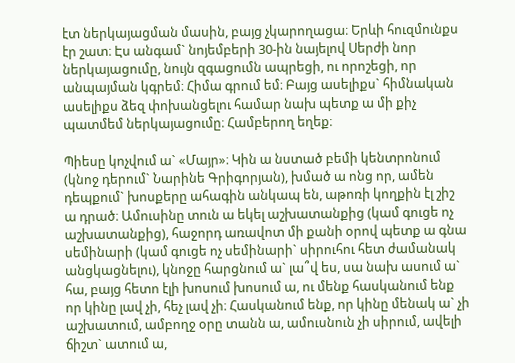էտ ներկայացման մասին, բայց չկարողացա։ Երևի հուզմունքս էր շատ։ Էս անգամ` նոյեմբերի 30-ին նայելով Սերժի նոր ներկայացումը, նույն զգացումն ապրեցի, ու որոշեցի, որ անպայման կգրեմ։ Հիմա գրում եմ։ Բայց ասելիքս` հիմնական ասելիքս ձեզ փոխանցելու համար նախ պետք ա մի քիչ պատմեմ ներկայացումը։ Համբերող եղեք։

Պիեսը կոչվում ա` «Մայր»։ Կին ա նստած բեմի կենտրոնում (կնոջ դերում` Նարինե Գրիգորյան), խմած ա ոնց որ, ամեն դեպքում` խոսքերը ահագին անկապ են, աթոռի կողքին էլ շիշ ա դրած։ Ամուսինը տուն ա եկել աշխատանքից (կամ գուցե ոչ աշխատանքից), հաջորդ առավոտ մի քանի օրով պետք ա գնա սեմինարի (կամ գուցե ոչ սեմինարի` սիրուհու հետ ժամանակ անցկացնելու), կնոջը հարցնում ա` լա՞վ ես, սա նախ ասում ա` հա, բայց հետո էլի խոսում խոսում ա, ու մենք հասկանում ենք որ կինը լավ չի, հեչ լավ չի։ Հասկանում ենք, որ կինը մենակ ա` չի աշխատում, ամբողջ օրը տանն ա, ամուսնուն չի սիրում, ավելի ճիշտ` ատում ա,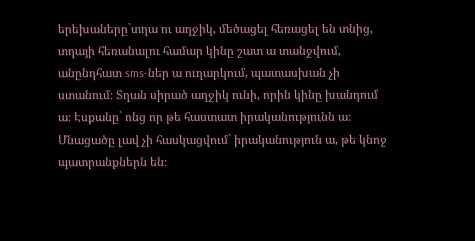երեխաները`տղա ու աղջիկ, մեծացել հեռացել են տնից, տղայի հեռանալու համար կինը շատ ա տանջվում, անընդհատ sms-ներ ա ուղարկում, պատասխան չի ստանում։ Տղան սիրած աղջիկ ունի, որին կինը խանդում ա։ Էսքանը` ոնց որ թե հաստատ իրականությունն ա։ Մնացածը լավ չի հասկացվում` իրականություն ա, թե կնոջ պատրանքներն են։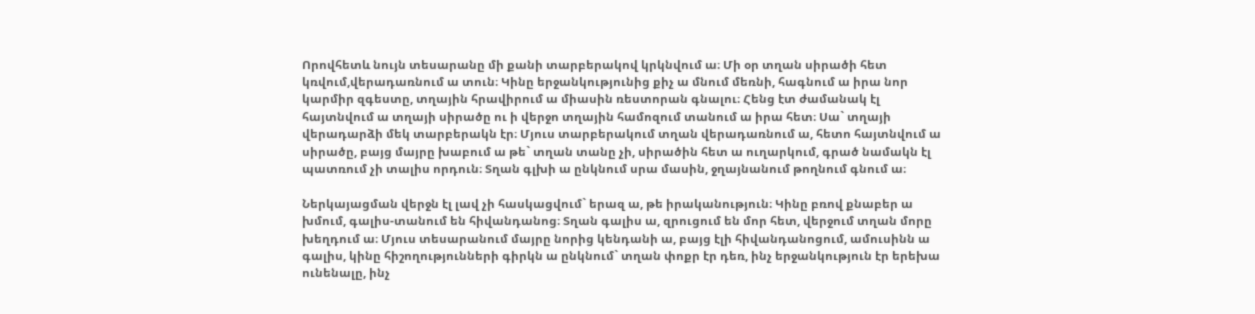Որովհետև նույն տեսարանը մի քանի տարբերակով կրկնվում ա։ Մի օր տղան սիրածի հետ կռվում,վերադառնում ա տուն։ Կինը երջանկությունից քիչ ա մնում մեռնի, հագնում ա իրա նոր կարմիր զգեստը, տղային հրավիրում ա միասին ռեստորան գնալու։ Հենց էտ ժամանակ էլ հայտնվում ա տղայի սիրածը ու ի վերջո տղային համոզում տանում ա իրա հետ։ Սա` տղայի վերադարձի մեկ տարբերակն էր։ Մյուս տարբերակում տղան վերադառնում ա, հետո հայտնվում ա սիրածը, բայց մայրը խաբում ա թե` տղան տանը չի, սիրածին հետ ա ուղարկում, գրած նամակն էլ պատռում չի տալիս որդուն։ Տղան գլխի ա ընկնում սրա մասին, ջղայնանում թողնում գնում ա։

Ներկայացման վերջն էլ լավ չի հասկացվում` երազ ա, թե իրականություն։ Կինը բռով քնաբեր ա խմում, գալիս-տանում են հիվանդանոց։ Տղան գալիս ա, զրուցում են մոր հետ, վերջում տղան մորը խեղդում ա։ Մյուս տեսարանում մայրը նորից կենդանի ա, բայց էլի հիվանդանոցում, ամուսինն ա գալիս, կինը հիշողությունների գիրկն ա ընկնում` տղան փոքր էր դեռ, ինչ երջանկություն էր երեխա ունենալը, ինչ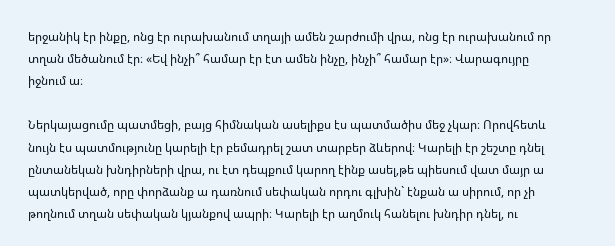երջանիկ էր ինքը, ոնց էր ուրախանում տղայի ամեն շարժումի վրա, ոնց էր ուրախանում որ տղան մեծանում էր։ «Եվ ինչի՞ համար էր էտ ամեն ինչը, ինչի՞ համար էր»։ Վարագույրը իջնում ա։

Ներկայացումը պատմեցի, բայց հիմնական ասելիքս էս պատմածիս մեջ չկար։ Որովհետև նույն էս պատմությունը կարելի էր բեմադրել շատ տարբեր ձևերով։ Կարելի էր շեշտը դնել ընտանեկան խնդիրների վրա, ու էտ դեպքում կարող էինք ասել,թե պիեսում վատ մայր ա պատկերված, որը փորձանք ա դառնում սեփական որդու գլխին` էնքան ա սիրում, որ չի թողնում տղան սեփական կյանքով ապրի։ Կարելի էր աղմուկ հանելու խնդիր դնել, ու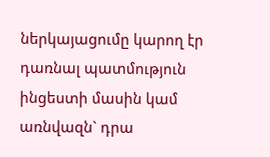ներկայացումը կարող էր դառնալ պատմություն ինցեստի մասին կամ առնվազն` դրա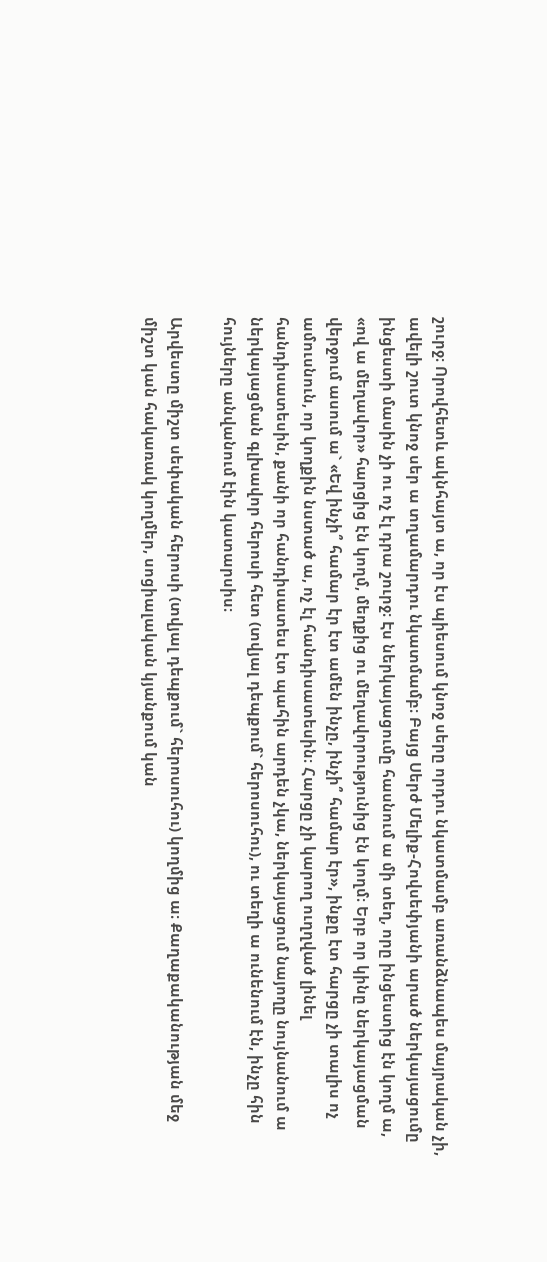շուրջ։ Որովհետև ակնհայտ ա, որ էս պիեսում կնոջ սերը որդու նկատմամբ առանձնապես մայրական չի, ավելի շուտ կնոջ սեր ա տղամարդու նկատմամբ։ Բայց Սերժ Մելիք-Հովսեփյանի արած ներկայացումը ինցեստի մասին չի ու ոչ էլ դրա շուրջ։ Էս ներկայացումը հասնում ա մի տեղ, որը ինցեստից էն կողմ ա, «ով ա մեղավոր» հարցից էն կողմ, մեղքից ու մեղավորությունից էն կողմ։ Երբ որ կինը ներկայացման վերջում ասում ա` «Եվ ինչի՞ համար էր էտ ամեն ինչը, ինչի՞ համար էր», ինքը էտ հարցը չի տալիս ոչ ամուսնուն, որ կողքին նստած ա, ոչ էլ հանդիսատեսին։ Հարցը չի կարող ուղղված լինել հանդիսատեսին, քանի որ հանդիսատես էտ պահին արդեն չկա, ներկայացում նայողը նույնանում ա ներկայացման գլխավոր հերոսի հետ (տվյալ դեպքում` հերոսուհու), ու տեղի ա ունենում էն, ինչը հին հույները անվանում էին կատարսիս։

Արվեստը միշտ սեփական հերոսի (տվյալ դեպքում` հերոսուհու) կողմից ա։ Քաղաքականության մեջ միշտ կան հակառակ կողմեր, սոցիալական կյանքում կան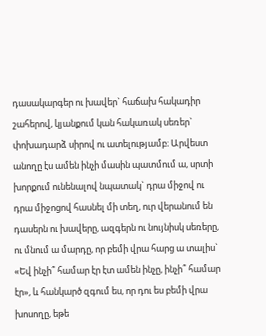դասակարգեր ու խավեր` հաճախ հակադիր շահերով, կյանքում կան հակառակ սեռեր` փոխադարձ սիրով ու ատելությամբ։ Արվեստ անողը էս ամեն ինչի մասին պատմում ա, սրտի խորքում ունենալով նպատակ` դրա միջով ու դրա միջոցով հասնել մի տեղ, ուր վերանում են դասերն ու խավերը, ազգերն ու նույնիսկ սեռերը, ու մնում ա մարդը, որ բեմի վրա հարց ա տալիս` «Եվ ինչի՞ համար էր էտ ամեն ինչը, ինչի՞ համար էր», և հանկարծ զգում ես, որ դու ես բեմի վրա խոսողը, եթե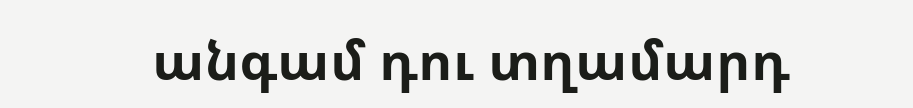անգամ դու տղամարդ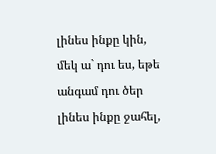լինես ինքը կին, մեկ ա` դու ես, եթե անգամ դու ծեր լինես ինքը ջահել,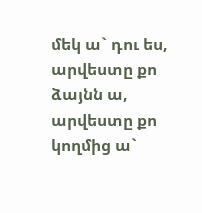մեկ ա` դու ես, արվեստը քո ձայնն ա, արվեստը քո կողմից ա`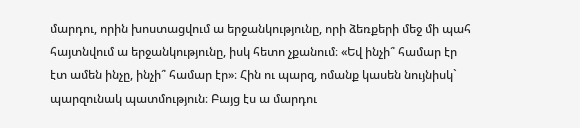մարդու, որին խոստացվում ա երջանկությունը, որի ձեռքերի մեջ մի պահ հայտնվում ա երջանկությունը, իսկ հետո չքանում։ «Եվ ինչի՞ համար էր էտ ամեն ինչը, ինչի՞ համար էր»։ Հին ու պարզ, ոմանք կասեն նույնիսկ` պարզունակ պատմություն։ Բայց էս ա մարդու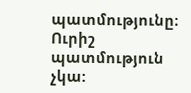պատմությունը։ Ուրիշ պատմություն չկա: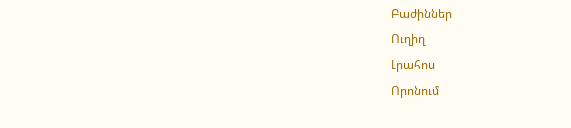Բաժիններ
Ուղիղ
Լրահոս
Որոնում